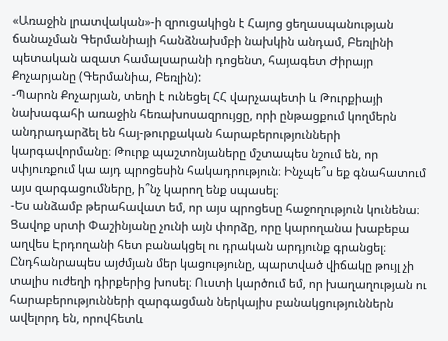«Առաջին լրատվական»-ի զրուցակիցն է Հայոց ցեղասպանության ճանաչման Գերմանիայի հանձնախմբի նախկին անդամ, Բեռլինի պետական ազատ համալսարանի դոցենտ, հայագետ Ժիրայր Քոչարյանը (Գերմանիա, Բեռլին):
-Պարոն Քոչարյան, տեղի է ունեցել ՀՀ վարչապետի և Թուրքիայի նախագահի առաջին հեռախոսազրույցը, որի ընթացքում կողմերն անդրադարձել են հայ-թուրքական հարաբերությունների կարգավորմանը։ Թուրք պաշտոնյաները մշտապես նշում են, որ սփյուռքում կա այդ պրոցեսին հակադրություն։ Ինչպե՞ս եք գնահատում այս զարգացումները, ի՞նչ կարող ենք սպասել։
-Ես անձամբ թերահավատ եմ, որ այս պրոցեսը հաջողություն կունենա։ Ցավոք սրտի Փաշինյանը չունի այն փորձը, որը կարողանա խաբեբա աղվես Էրդողանի հետ բանակցել ու դրական արդյունք գրանցել։ Ընդհանրապես այժմյան մեր կացությունը, պարտված վիճակը թույլ չի տալիս ուժեղի դիրքերից խոսել։ Ուստի կարծում եմ, որ խաղաղության ու հարաբերությունների զարգացման ներկայիս բանակցություններն ավելորդ են, որովհետև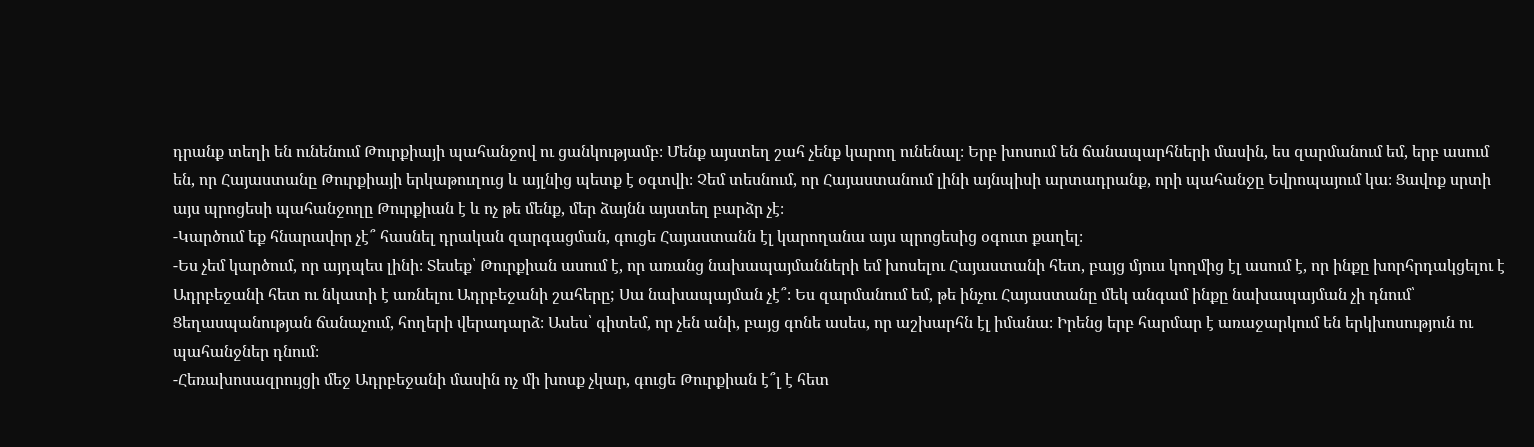դրանք տեղի են ունենում Թուրքիայի պահանջով ու ցանկությամբ։ Մենք այստեղ շահ չենք կարող ունենալ։ Երբ խոսում են ճանապարհների մասին, ես զարմանում եմ, երբ ասում են, որ Հայաստանը Թուրքիայի երկաթուղուց և այլնից պետք է օգտվի։ Չեմ տեսնում, որ Հայաստանում լինի այնպիսի արտադրանք, որի պահանջը Եվրոպայում կա։ Ցավոք սրտի այս պրոցեսի պահանջողը Թուրքիան է և ոչ թե մենք, մեր ձայնն այստեղ բարձր չէ։
-Կարծում եք հնարավոր չէ՞ հասնել դրական զարգացման, գուցե Հայաստանն էլ կարողանա այս պրոցեսից օգուտ քաղել։
-Ես չեմ կարծում, որ այդպես լինի։ Տեսեք՝ Թուրքիան ասում է, որ առանց նախապայմանների եմ խոսելու Հայաստանի հետ, բայց մյուս կողմից էլ ասում է, որ ինքը խորհրդակցելու է Ադրբեջանի հետ ու նկատի է առնելու Ադրբեջանի շահերը; Սա նախապայման չէ՞։ Ես զարմանում եմ, թե ինչու Հայաստանը մեկ անգամ ինքը նախապայման չի դնում՝ Ցեղասպանության ճանաչում, հողերի վերադարձ։ Ասես՝ գիտեմ, որ չեն անի, բայց գոնե ասես, որ աշխարհն էլ իմանա։ Իրենց երբ հարմար է առաջարկում են երկխոսություն ու պահանջներ դնում։
-Հեռախոսազրույցի մեջ Ադրբեջանի մասին ոչ մի խոսք չկար, գուցե Թուրքիան է՞լ է հետ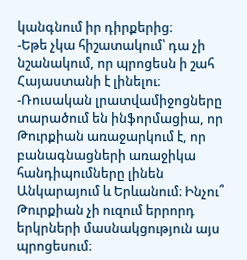կանգնում իր դիրքերից։
-Եթե չկա հիշատակում՝ դա չի նշանակում, որ պրոցեսն ի շահ Հայաստանի է լինելու։
-Ռուսական լրատվամիջոցները տարածում են ինֆորմացիա, որ Թուրքիան առաջարկում է, որ բանագնացների առաջիկա հանդիպումները լինեն Անկարայում և Երևանում։ Ինչու՞ Թուրքիան չի ուզում երրորդ երկրների մասնակցություն այս պրոցեսում։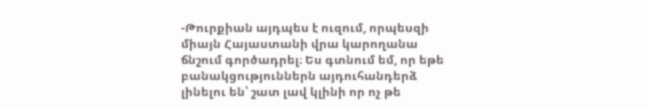-Թուրքիան այդպես է ուզում, որպեսզի միայն Հայաստանի վրա կարողանա ճնշում գործադրել։ Ես գտնում եմ, որ եթե բանակցություններն այդուհանդերձ լինելու են՝ շատ լավ կլինի որ ոչ թե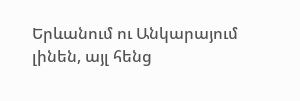Երևանում ու Անկարայում լինեն, այլ հենց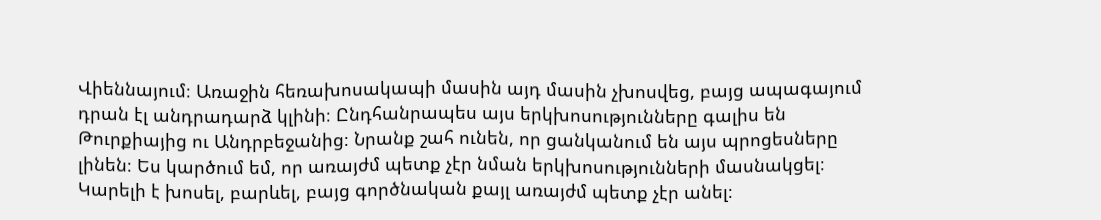Վիեննայում։ Առաջին հեռախոսակապի մասին այդ մասին չխոսվեց, բայց ապագայում դրան էլ անդրադարձ կլինի։ Ընդհանրապես այս երկխոսությունները գալիս են Թուրքիայից ու Անդրբեջանից։ Նրանք շահ ունեն, որ ցանկանում են այս պրոցեսները լինեն։ Ես կարծում եմ, որ առայժմ պետք չէր նման երկխոսությունների մասնակցել։ Կարելի է խոսել, բարևել, բայց գործնական քայլ առայժմ պետք չէր անել։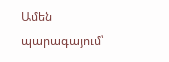Ամեն պարագայում՝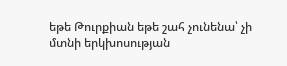եթե Թուրքիան եթե շահ չունենա՝ չի մտնի երկխոսության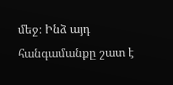մեջ։ Ինձ այդ հանգամանքը շատ է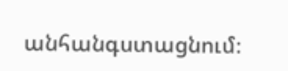անհանգստացնում։